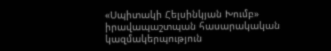«Սպիտակի Հելսինկյան Խումբ» իրավապաշտպան հասարակական կազմակերպություն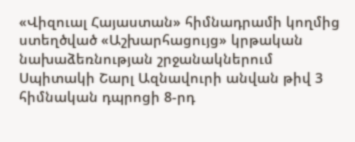«Վիզուալ Հայաստան» հիմնադրամի կողմից ստեղծված «Աշխարհացույց» կրթական նախաձեռնության շրջանակներում Սպիտակի Շարլ Ազնավուրի անվան թիվ 3 հիմնական դպրոցի 8-րդ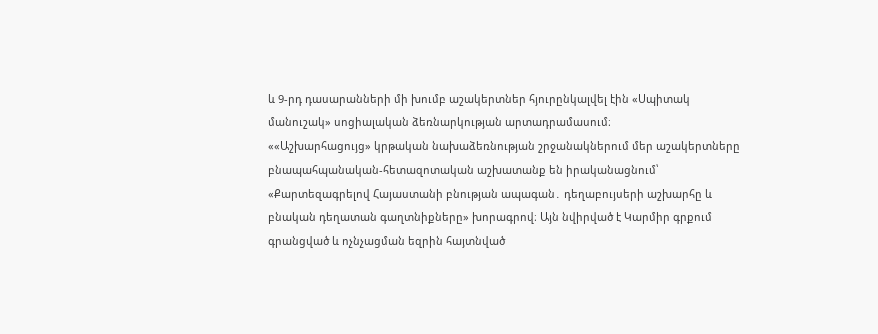և 9-րդ դասարանների մի խումբ աշակերտներ հյուրընկալվել էին «Սպիտակ մանուշակ» սոցիալական ձեռնարկության արտադրամասում։
««Աշխարհացույց» կրթական նախաձեռնության շրջանակներում մեր աշակերտները բնապահպանական-հետազոտական աշխատանք են իրականացնում՝ «Քարտեզագրելով Հայաստանի բնության ապագան․ դեղաբույսերի աշխարհը և բնական դեղատան գաղտնիքները» խորագրով։ Այն նվիրված է Կարմիր գրքում գրանցված և ոչնչացման եզրին հայտնված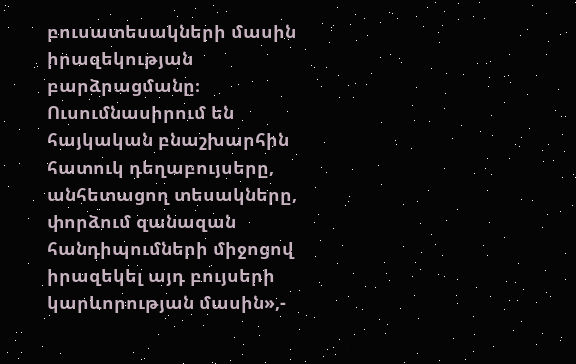բուսատեսակների մասին իրազեկության բարձրացմանը։ Ուսումնասիրում են հայկական բնաշխարհին հատուկ դեղաբույսերը, անհետացող տեսակները, փորձում զանազան հանդիպումների միջոցով իրազեկել այդ բույսերի կարևորության մասին»,-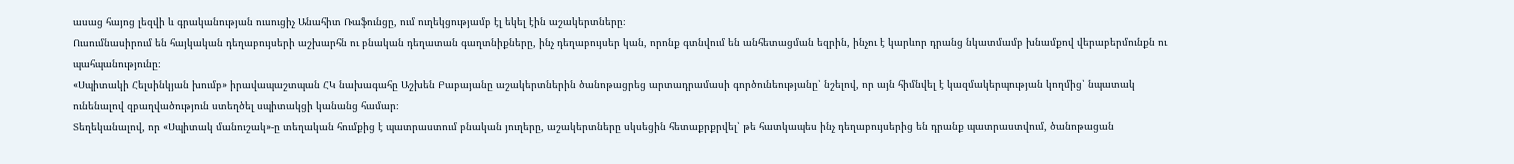ասաց հայոց լեզվի և գրականության ուսուցիչ Անահիտ Ռաֆունցը, ում ուղեկցությամբ էլ եկել էին աշակերտները։
Ուսումնասիրում են հայկական դեղաբույսերի աշխարհն ու բնական դեղատան գաղտնիքները, ինչ դեղաբույսեր կան, որոնք գտնվում են անհետացման եզրին, ինչու է կարևոր դրանց նկատմամբ խնամքով վերաբերմունքն ու պահպանությունը։
«Սպիտակի Հելսինկյան խումբ» իրավապաշտպան ՀԿ նախագահը Աշխեն Բաբայանը աշակերտներին ծանոթացրեց արտադրամասի գործունեությանը՝ նշելով, որ այն հիմնվել է կազմակերպության կողմից՝ նպատակ ունենալով զբաղվածություն ստեղծել սպիտակցի կանանց համար։
Տեղեկանալով, որ «Սպիտակ մանուշակ»-ը տեղական հումքից է պատրաստում բնական յուղերը, աշակերտները սկսեցին հետաքրքրվել՝ թե հատկապես ինչ դեղաբույսերից են դրանք պատրաստվում, ծանոթացան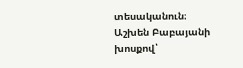տեսականուն։
Աշխեն Բաբայանի խոսքով՝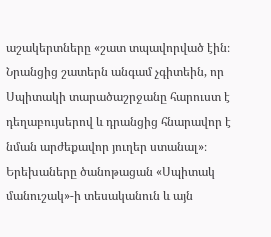աշակերտները «շատ տպավորված էին։ Նրանցից շատերն անգամ չգիտեին, որ Սպիտակի տարածաշրջանը հարուստ է դեղաբույսերով և դրանցից հնարավոր է նման արժեքավոր յուղեր ստանալ»։
Երեխաները ծանոթացան «Սպիտակ մանուշակ»-ի տեսականուն և այն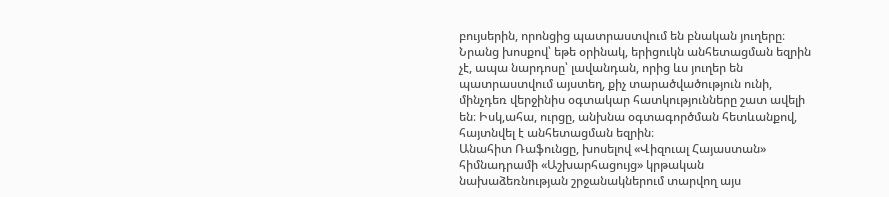բույսերին, որոնցից պատրաստվում են բնական յուղերը։ Նրանց խոսքով՝ եթե օրինակ, երիցուկն անհետացման եզրին չէ, ապա նարդոսը՝ լավանդան, որից ևս յուղեր են պատրաստվում այստեղ, քիչ տարածվածություն ունի, մինչդեռ վերջինիս օգտակար հատկությունները շատ ավելի են։ Իսկ,ահա, ուրցը, անխնա օգտագործման հետևանքով, հայտնվել է անհետացման եզրին։
Անահիտ Ռաֆունցը, խոսելով «Վիզուալ Հայաստան» հիմնադրամի «Աշխարհացույց» կրթական նախաձեռնության շրջանակներում տարվող այս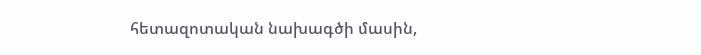հետազոտական նախագծի մասին,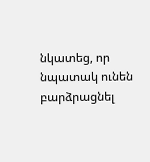նկատեց, որ նպատակ ունեն բարձրացնել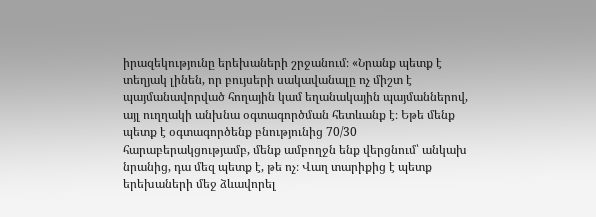իրազեկությունը երեխաների շրջանում։ «Նրանք պետք է տեղյակ լինեն, որ բույսերի սակավանալը ոչ միշտ է պայմանավորված հողային կամ եղանակային պայմաններով, այլ ուղղակի անխնա օգտագործման հետևանք է։ Եթե մենք պետք է օգտագործենք բնությունից 70/30 հարաբերակցությամբ, մենք ամբողջն ենք վերցնում՝ անկախ նրանից, դա մեզ պետք է, թե ոչ։ Վաղ տարիքից է պետք երեխաների մեջ ձևավորել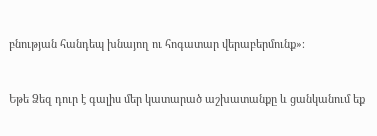բնության հանդեպ խնայող ու հոգատար վերաբերմունք»։


Եթե Ձեզ դուր է գալիս մեր կատարած աշխատանքը և ցանկանում եք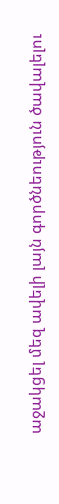աջակցել մեզ ավելի լայն գործնեություն ծավալելու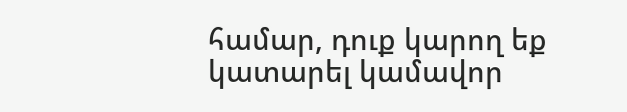համար, դուք կարող եք կատարել կամավոր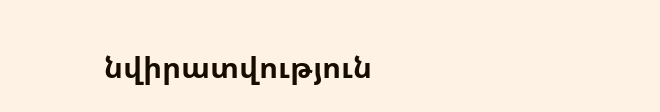նվիրատվություն